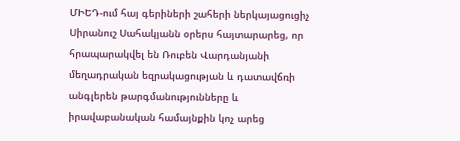ՄԻԵԴ-ում հայ գերիների շահերի ներկայացուցիչ Սիրանուշ Սահակյանն օրերս հայտարարեց, որ հրապարակվել են Ռուբեն Վարդանյանի մեղադրական եզրակացության և դատավճռի անգլերեն թարգմանությունները և իրավաբանական համայնքին կոչ արեց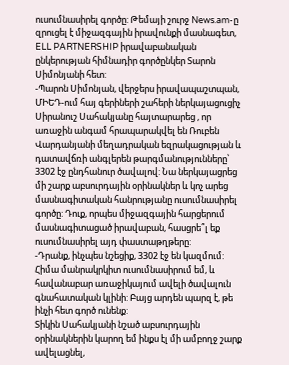ուսումնասիրել գործը: Թեմայի շուրջ News.am-ը զրուցել է միջազգային իրավունքի մասնագետ, ELL PARTNERSHIP իրավաբանական ընկերության հիմնադիր գործընկեր Տարոն Սիմոնյանի հետ:
-Պարոն Սիմոնյան, վերջերս իրավապաշտպան, ՄԻԵԴ-ում հայ գերիների շահերի ներկայացուցիչ Սիրանուշ Սահակյանը հայտարարեց , որ առաջին անգամ հրապարակվել են Ռուբեն Վարդանյանի մեղադրական եզրակացության և դատավճռի անգլերեն թարգմանությունները՝ 3302 էջ ընդհանուր ծավալով: Նա ներկայացրեց մի շարք աբսուրդային օրինակներ և կոչ արեց մասնագիտական հանրությանը ուսումնասիրել գործը: Դուք, որպես միջազգային հարցերում մասնագիտացած իրավաբան, հասցրե՞լ եք ուսումնասիրել այդ փաստաթղթերը:
-Դրանք, ինչպես նշեցիք, 3302 էջ են կազմում: Հիմա մանրակրկիտ ուսումնասիրում եմ, և հավանաբար առաջիկայում ավելի ծավալուն գնահատական կլինի: Բայց արդեն պարզ է, թե ինչի հետ գործ ունենք:
Տիկին Սահակյանի նշած աբսուրդային օրինակներին կարող եմ ինքս էլ մի ամբողջ շարք ավելացնել,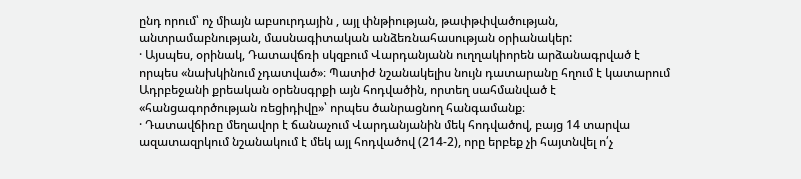ընդ որում՝ ոչ միայն աբսուրդային , այլ փնթիության, թափթփվածության, անտրամաբնության, մասնագիտական անձեռնահասության օրիանակեր:
· Այսպես, օրինակ, Դատավճռի սկզբում Վարդանյանն ուղղակիորեն արձանագրված է որպես «նախկինում չդատված»։ Պատիժ նշանակելիս նույն դատարանը հղում է կատարում Ադրբեջանի քրեական օրենսգրքի այն հոդվածին, որտեղ սահմանված է «հանցագործության ռեցիդիվը»՝ որպես ծանրացնող հանգամանք։
· Դատավճիռը մեղավոր է ճանաչում Վարդանյանին մեկ հոդվածով, բայց 14 տարվա ազատազրկում նշանակում է մեկ այլ հոդվածով (214-2), որը երբեք չի հայտնվել ո՛չ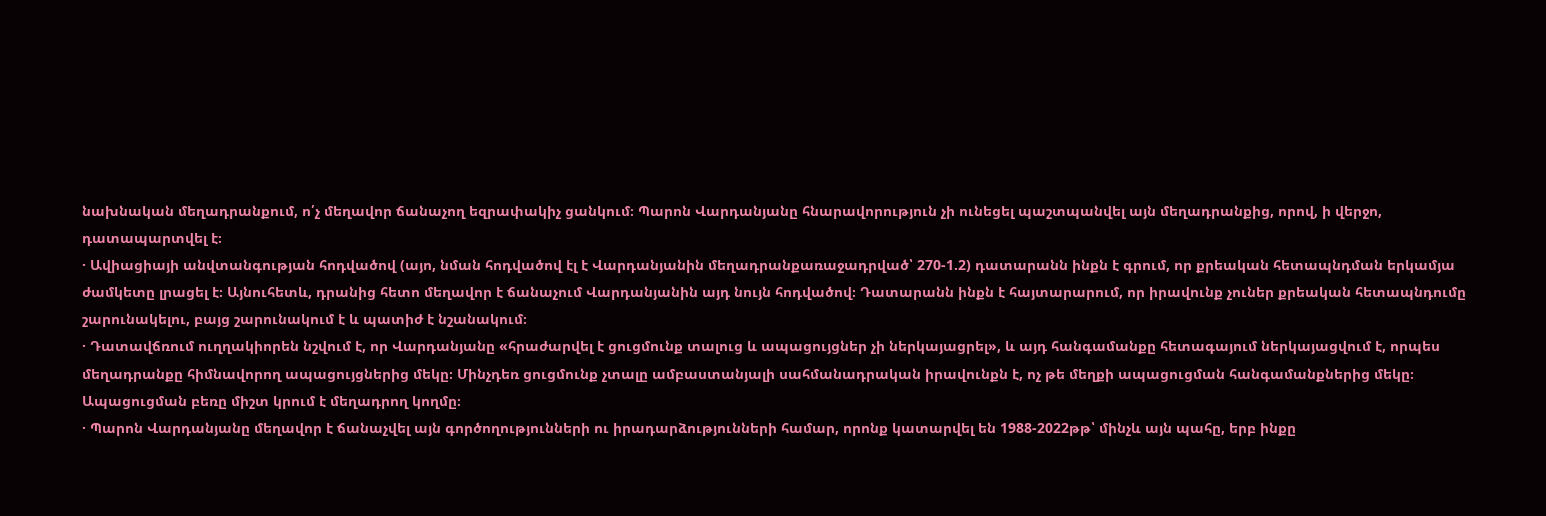նախնական մեղադրանքում, ո՛չ մեղավոր ճանաչող եզրափակիչ ցանկում։ Պարոն Վարդանյանը հնարավորություն չի ունեցել պաշտպանվել այն մեղադրանքից, որով, ի վերջո, դատապարտվել է։
· Ավիացիայի անվտանգության հոդվածով (այո, նման հոդվածով էլ է Վարդանյանին մեղադրանքառաջադրված՝ 270-1.2) դատարանն ինքն է գրում, որ քրեական հետապնդման երկամյա ժամկետը լրացել է։ Այնուհետև, դրանից հետո մեղավոր է ճանաչում Վարդանյանին այդ նույն հոդվածով։ Դատարանն ինքն է հայտարարում, որ իրավունք չուներ քրեական հետապնդումը շարունակելու, բայց շարունակում է և պատիժ է նշանակում։
· Դատավճռում ուղղակիորեն նշվում է, որ Վարդանյանը «հրաժարվել է ցուցմունք տալուց և ապացույցներ չի ներկայացրել», և այդ հանգամանքը հետագայում ներկայացվում է, որպես մեղադրանքը հիմնավորող ապացույցներից մեկը։ Մինչդեռ ցուցմունք չտալը ամբաստանյալի սահմանադրական իրավունքն է, ոչ թե մեղքի ապացուցման հանգամանքներից մեկը։ Ապացուցման բեռը միշտ կրում է մեղադրող կողմը։
· Պարոն Վարդանյանը մեղավոր է ճանաչվել այն գործողությունների ու իրադարձությունների համար, որոնք կատարվել են 1988-2022թթ՝ մինչև այն պահը, երբ ինքը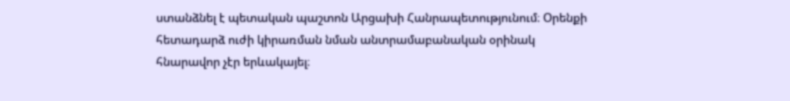ստանձնել է պետական պաշտոն Արցախի Հանրապետությունում։ Օրենքի հետադարձ ուժի կիրառման նման անտրամաբանական օրինակ հնարավոր չէր երևակայել։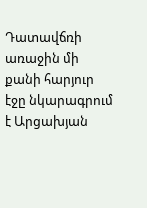Դատավճռի առաջին մի քանի հարյուր էջը նկարագրում է Արցախյան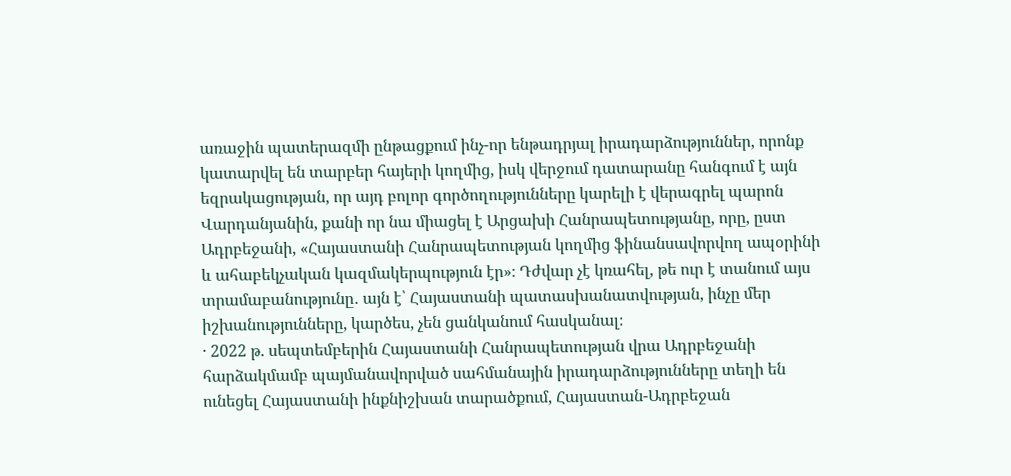առաջին պատերազմի ընթացքում ինչ-որ ենթադրյալ իրադարձություններ, որոնք կատարվել են տարբեր հայերի կողմից, իսկ վերջում դատարանը հանգում է այն եզրակացության, որ այդ բոլոր գործողությունները կարելի է վերագրել պարոն Վարդանյանին, քանի որ նա միացել է Արցախի Հանրապետությանը, որը, ըստ Ադրբեջանի, «Հայաստանի Հանրապետության կողմից ֆինանսավորվող ապօրինի և ահաբեկչական կազմակերպություն էր»։ Դժվար չէ կռահել, թե ուր է տանում այս տրամաբանությունը․ այն է՝ Հայաստանի պատասխանատվության, ինչը մեր իշխանությունները, կարծես, չեն ցանկանում հասկանալ։
· 2022 թ. սեպտեմբերին Հայաստանի Հանրապետության վրա Ադրբեջանի հարձակմամբ պայմանավորված սահմանային իրադարձությունները տեղի են ունեցել Հայաստանի ինքնիշխան տարածքում, Հայաստան-Ադրբեջան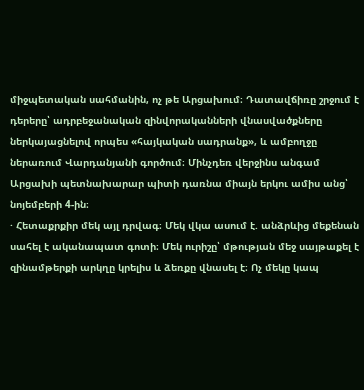միջպետական սահմանին, ոչ թե Արցախում։ Դատավճիռը շրջում է դերերը՝ ադրբեջանական զինվորականների վնասվածքները ներկայացնելով որպես «հայկական սադրանք», և ամբողջը ներառում Վարդանյանի գործում։ Մինչդեռ վերջինս անգամ Արցախի պետնախարար պիտի դառնա միայն երկու ամիս անց՝ նոյեմբերի 4-ին։
· Հետաքրքիր մեկ այլ դրվագ։ Մեկ վկա ասում է. անձրևից մեքենան սահել է ականապատ գոտի։ Մեկ ուրիշը՝ մթության մեջ սայթաքել է զինամթերքի արկղը կրելիս և ձեռքը վնասել է։ Ոչ մեկը կապ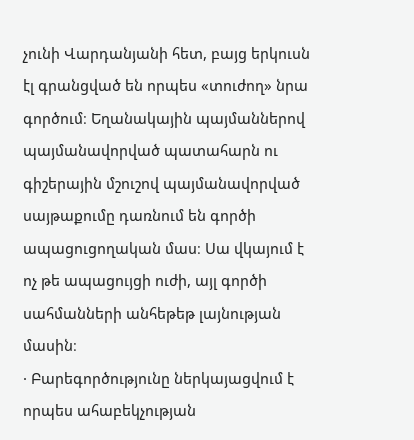չունի Վարդանյանի հետ, բայց երկուսն էլ գրանցված են որպես «տուժող» նրա գործում։ Եղանակային պայմաններով պայմանավորված պատահարն ու գիշերային մշուշով պայմանավորված սայթաքումը դառնում են գործի ապացուցողական մաս։ Սա վկայում է ոչ թե ապացույցի ուժի, այլ գործի սահմանների անհեթեթ լայնության մասին։
· Բարեգործությունը ներկայացվում է որպես ահաբեկչության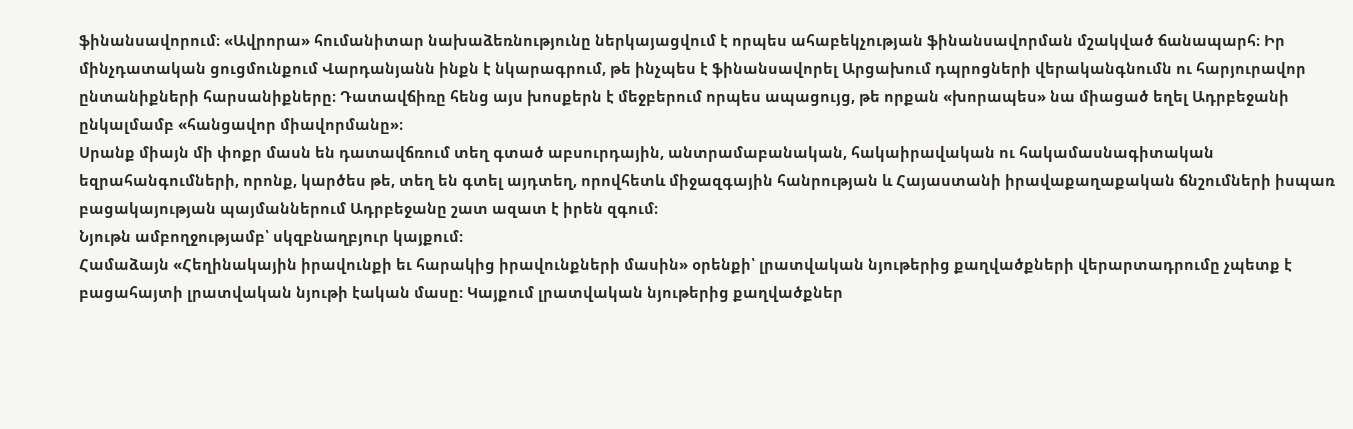ֆինանսավորում։ «Ավրորա» հումանիտար նախաձեռնությունը ներկայացվում է որպես ահաբեկչության ֆինանսավորման մշակված ճանապարհ։ Իր մինչդատական ցուցմունքում Վարդանյանն ինքն է նկարագրում, թե ինչպես է ֆինանսավորել Արցախում դպրոցների վերականգնումն ու հարյուրավոր ընտանիքների հարսանիքները։ Դատավճիռը հենց այս խոսքերն է մեջբերում որպես ապացույց, թե որքան «խորապես» նա միացած եղել Ադրբեջանի ընկալմամբ «հանցավոր միավորմանը»։
Սրանք միայն մի փոքր մասն են դատավճռում տեղ գտած աբսուրդային, անտրամաբանական, հակաիրավական ու հակամասնագիտական եզրահանգումների, որոնք, կարծես թե, տեղ են գտել այդտեղ, որովհետև միջազգային հանրության և Հայաստանի իրավաքաղաքական ճնշումների իսպառ բացակայության պայմաններում Ադրբեջանը շատ ազատ է իրեն զգում։
Նյութն ամբողջությամբ՝ սկզբնաղբյուր կայքում:
Համաձայն «Հեղինակային իրավունքի եւ հարակից իրավունքների մասին» օրենքի՝ լրատվական նյութերից քաղվածքների վերարտադրումը չպետք է բացահայտի լրատվական նյութի էական մասը: Կայքում լրատվական նյութերից քաղվածքներ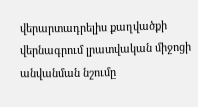վերարտադրելիս քաղվածքի վերնագրում լրատվական միջոցի անվանման նշումը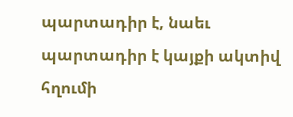պարտադիր է, նաեւ պարտադիր է կայքի ակտիվ հղումի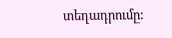տեղադրումը: